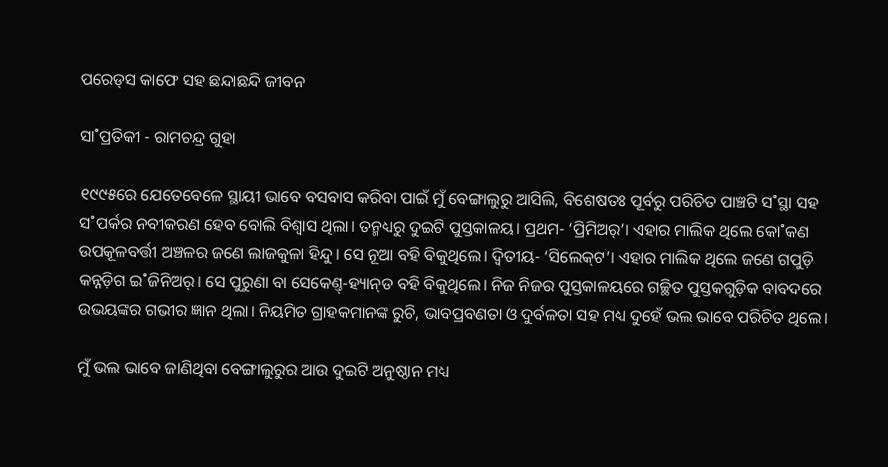ପରେଡ୍‌ସ କାଫେ ସହ ଛନ୍ଦା‌ଛନ୍ଦି ଜୀବନ

ସା˚ପ୍ରତିକୀ - ରାମଚନ୍ଦ୍ର ଗୁହା

୧୯୯୫ରେ ଯେତେବେଳେ ସ୍ଥାୟୀ ଭାବେ ବସବାସ କରିବା ପାଇଁ ମୁଁ ବେଙ୍ଗାଲୁରୁ ଆସିଲି, ବିଶେଷତଃ ପୂର୍ବରୁ ପରିଚିତ ପାଞ୍ଚଟି ସ˚ସ୍ଥା ସହ ସ˚ପର୍କର ନବୀକରଣ ହେବ ବୋଲି ବିଶ୍ବାସ ଥିଲା। ତନ୍ମଧ୍ୟରୁ ଦୁଇଟି ପୁସ୍ତକାଳୟ। ପ୍ରଥମ- ‘ପ୍ରିମିଅର‌୍‌’। ଏହାର ମାଲିକ ଥିଲେ କୋ˚କଣ ଉପକୂଳବର୍ତ୍ତୀ ଅଞ୍ଚଳର ଜଣେ ଲାଜକୁଳା ହିନ୍ଦୁ। ସେ ନୂଆ ବହି ବିକୁଥିଲେ। ଦ୍ବିତୀୟ- ‘ସିଲେକ୍‌ଟ’। ଏହାର ମାଲିକ ଥିଲେ ଜଣେ ଗପୁଡ଼ି କନ୍ନଡ଼ିଗ ଇ˚ଜିନିଅର‌୍‌। ସେ ପୁରୁଣା ବା ସେକେଣ୍ତ୍‌-ହ୍ୟାନ୍‌ଡ ବହି ବିକୁଥିଲେ। ନିଜ ନିଜର ପୁସ୍ତକାଳୟରେ ଗଚ୍ଛିତ ପୁସ୍ତକଗୁଡ଼ିକ ବାବଦରେ ଉଭୟଙ୍କର ଗଭୀର ଜ୍ଞାନ ଥିଲା। ନିୟମିତ ଗ୍ରାହକମାନଙ୍କ ରୁଚି, ଭାବପ୍ରବଣତା ଓ ଦୁର୍ବଳତା ସହ ମଧ୍ୟ ଦୁହେଁ ଭଲ ଭାବେ ପରିଚିତ ଥିଲେ।

ମୁଁ ଭଲ ଭାବେ ଜାଣିଥିବା ବେଙ୍ଗାଲୁରୁର ଆଉ ଦୁଇଟି ଅନୁଷ୍ଠାନ ମଧ୍ୟ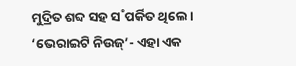ମୁଦ୍ରିତ ଶବ୍ଦ ସହ ସ˚ପର୍କିତ ଥିଲେ। ‘ଭେରାଇଟି ନିଉଜ୍‌’- ଏହା ଏକ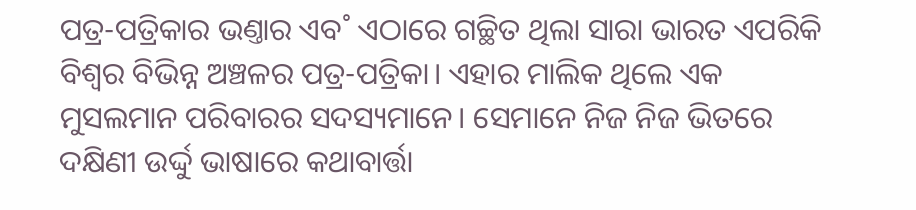ପତ୍ର-ପତ୍ରିକାର ଭଣ୍ତାର ଏବ˚ ଏଠାରେ ଗଚ୍ଛିତ ଥିଲା ସାରା ଭାରତ ଏପରିକି ବିଶ୍ବର ବିଭିନ୍ନ ଅଞ୍ଚଳର ପତ୍ର-ପତ୍ରିକା। ଏହାର ମାଲିକ ଥିଲେ ଏକ ମୁସଲମାନ ପରିବାରର ସଦସ୍ୟମାନେ। ସେମାନେ ନିଜ ନିଜ ଭିତରେ ଦକ୍ଷିଣୀ ଉର୍ଦ୍ଦୁ ଭାଷାରେ କଥାବାର୍ତ୍ତା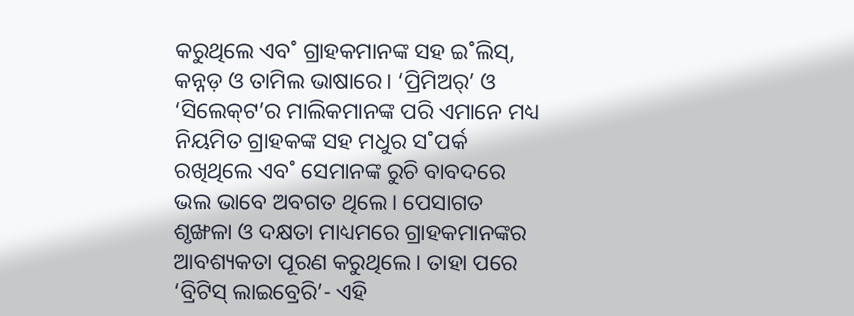କରୁଥିଲେ ଏବ˚ ଗ୍ରାହକମାନଙ୍କ ସହ ଇ˚ଲିସ୍‌, କନ୍ନଡ଼ ଓ ତାମିଲ ଭାଷାରେ। ‘ପ୍ରିମିଅର‌୍‌’ ଓ ‘ସିଲେକ୍‌ଟ’ର ମାଲିକମାନଙ୍କ ପରି ଏମାନେ ମଧ୍ୟ ନିୟମିତ ଗ୍ରାହକଙ୍କ ସହ ମଧୁର ସ˚ପର୍କ ରଖିଥିଲେ ଏବ˚ ସେମାନଙ୍କ ରୁଚି ବାବଦରେ ଭଲ ଭାବେ ଅବଗତ ଥିଲେ। ପେସାଗତ ଶୃଙ୍ଖଳା ଓ ଦକ୍ଷତା ମାଧ୍ୟମରେ ଗ୍ରାହକମାନଙ୍କର ଆବଶ୍ୟକତା ପୂରଣ କରୁଥିଲେ। ତାହା ପରେ ‘ବ୍ରିଟିସ୍‌ ଲାଇବ୍ରେରି’- ଏହି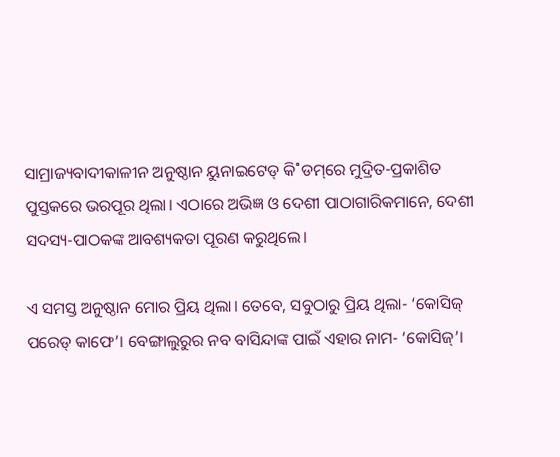ସାମ୍ରାଜ୍ୟବାଦୀକାଳୀନ ଅନୁଷ୍ଠାନ ୟୁନାଇଟେଡ୍‌ କି˚ଡମ୍‌ରେ ମୁଦ୍ରିତ-ପ୍ରକାଶିତ ପୁସ୍ତକରେ ଭରପୂର ଥିଲା। ଏଠାରେ ଅଭିଜ୍ଞ ଓ ଦେଶୀ ପାଠାଗାରିକମାନେ, ଦେଶୀ ସଦସ୍ୟ-ପାଠକଙ୍କ ଆବଶ୍ୟକତା ପୂରଣ କରୁଥିଲେ।

ଏ ସମସ୍ତ ଅନୁଷ୍ଠାନ ମୋର ପ୍ରିୟ ଥିଲା। ତେବେ, ସବୁଠାରୁ ପ୍ରିୟ ଥିଲା- ‘କୋସିଜ୍‌ ପରେଡ୍‌ କାଫେ’। ବେଙ୍ଗାଲୁରୁର ନବ ବାସିନ୍ଦାଙ୍କ ପାଇଁ ଏହାର ନାମ- ‘କୋସିଜ୍‌’।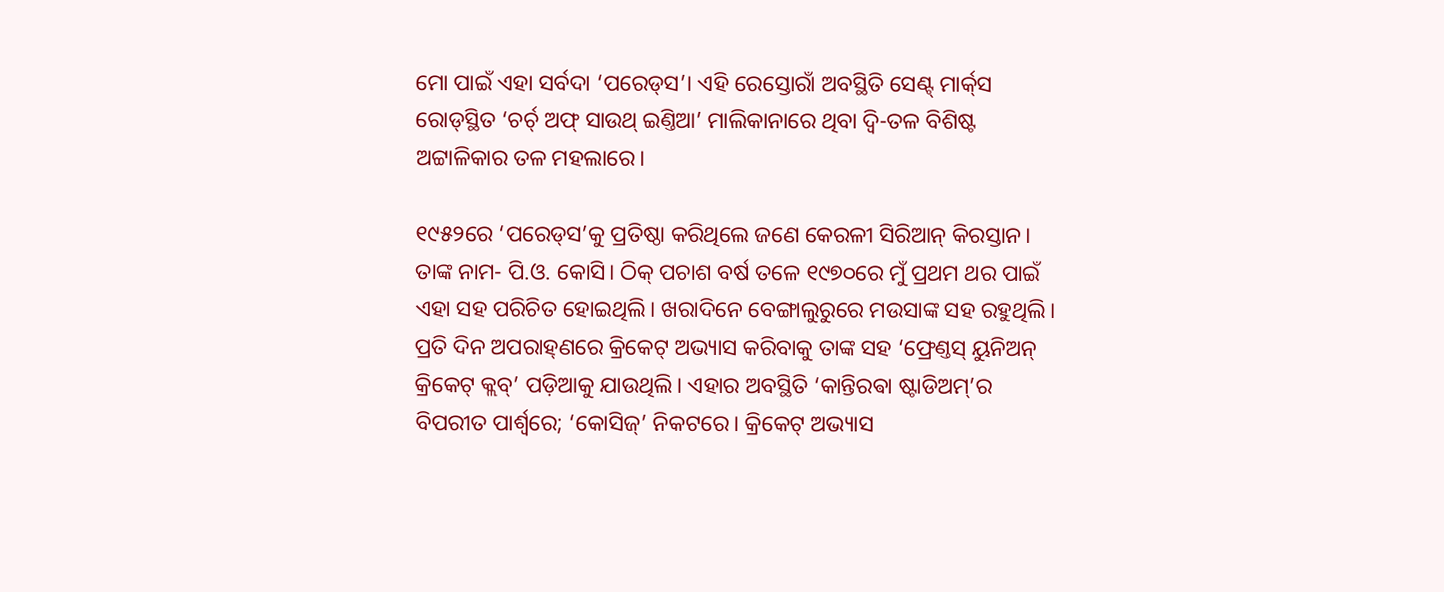ମୋ ପାଇଁ ଏହା ସର୍ବଦା ‘ପରେଡ୍‌ସ’। ଏହି ରେସ୍ତୋରାଁ ଅବସ୍ଥିତି ସେଣ୍ଟ୍‌ ମାର୍କ‌୍‌ସ ରୋଡ୍‌ସ୍ଥିତ ‘ଚର୍ଚ‌୍‌ ଅଫ୍‌ ସାଉଥ୍‌ ଇଣ୍ତିଆ’ ମାଲିକାନାରେ ଥିବା ଦ୍ବି-ତଳ ବିଶିଷ୍ଟ ଅଟ୍ଟାଳିକାର ତଳ ମହଲାରେ।

୧୯୫୨ରେ ‘ପରେଡ୍‌ସ’କୁ ପ୍ରତିଷ୍ଠା କରିଥିଲେ ଜଣେ କେରଳୀ ସିରିଆନ୍‌ କିରସ୍ତାନ। ତାଙ୍କ ନାମ- ପି.ଓ. କୋସି। ଠିକ୍‌ ପଚାଶ ବର୍ଷ ତଳେ ୧୯୭୦ରେ ମୁଁ ପ୍ରଥମ ଥର ପାଇଁ ଏହା ସହ ପରିଚିତ ହୋଇଥିଲି। ଖରାଦିନେ ବେଙ୍ଗାଲୁରୁରେ ମଉସାଙ୍କ ସହ ରହୁଥିଲି। ପ୍ରତି ଦିନ ଅପରାହ୍‌ଣରେ କ୍ରିକେଟ୍‌ ଅଭ୍ୟାସ କରିବାକୁ ତାଙ୍କ ସହ ‘ଫ୍ରେଣ୍ତସ୍‌ ୟୁନିଅନ୍‌ କ୍ରିକେଟ୍‌ କ୍ଲବ୍‌’ ପଡ଼ିଆକୁ ଯାଉଥିଲି। ଏହାର ଅବସ୍ଥିତି ‘କାନ୍ତିରଵା ଷ୍ଟାଡିଅମ୍‌’ର ବିପରୀତ ପାର୍ଶ୍ବରେ; ‘କୋସିଜ୍‌’ ନିକଟରେ। କ୍ରିକେଟ୍‌ ଅଭ୍ୟାସ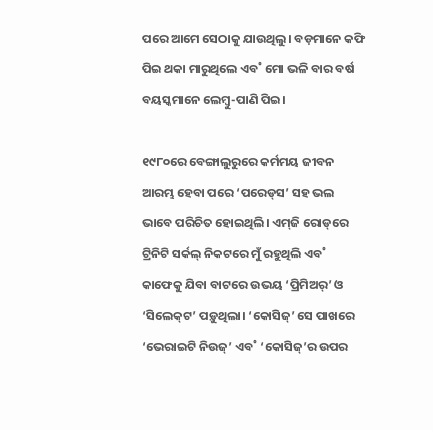ପରେ ଆମେ ସେଠାକୁ ଯାଉଥିଲୁ। ବଡ଼ମାନେ କଫି ପିଇ ଥକା ମାରୁଥିଲେ ଏବ˚ ମୋ ଭଳି ବାର ବର୍ଷ ବୟସ୍କମାନେ ଲେମ୍ବୁ-ପାଣି ପିଇ।

୧୯୮୦ରେ ବେଙ୍ଗାଲୁରୁରେ କର୍ମମୟ ଜୀବନ ଆରମ୍ଭ ହେବା ପରେ ‘ପରେଡ୍‌ସ’ ସହ ଭଲ ଭାବେ ପରିଚିତ ହୋଇଥିଲି। ଏମ୍‌ଜି ରୋଡ୍‌ରେ ଟ୍ରିନିଟି ସର୍କଲ୍‌ ନିକଟରେ ମୁଁ ରହୁଥିଲି ଏବ˚ କାଫେକୁ ଯିବା ବାଟରେ ଉଭୟ ‘ପ୍ରିମିଅର‌୍‌’ ଓ ‘ସିଲେକ୍‌ଟ’ ପଡ଼ୁଥିଲା। ‘କୋସିଜ୍‌’ ସେ ପାଖରେ ‘ଭେରାଇଟି ନିଉଜ୍‌’ ଏବ˚ ‘କୋସିଜ୍‌’ର ଉପର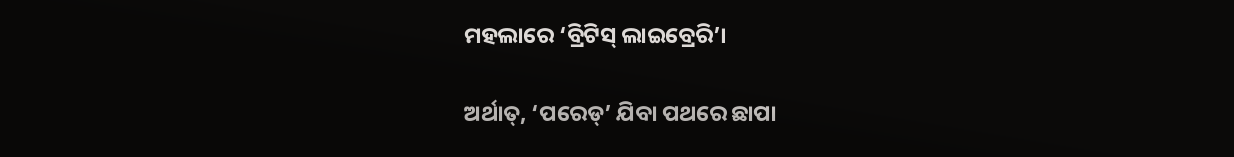ମହଲାରେ ‘ବ୍ରିଟିସ୍‌ ଲାଇବ୍ରେରି’।

ଅର୍ଥାତ୍‌, ‘ପରେଡ୍‌’ ଯିବା ପଥରେ ଛାପା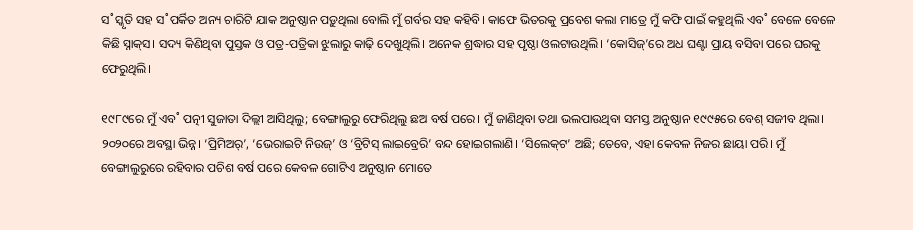ସ˚ସ୍କୃତି ସହ ସ˚ପର୍କିତ ଅନ୍ୟ ଚାରିଟି ଯାକ ଅନୁଷ୍ଠାନ ପଡ଼ୁଥିଲା ବୋଲି ମୁଁ ଗର୍ବର ସହ କହିବି। କାଫେ ଭିତରକୁ ପ୍ରବେଶ କଲା ମାତ୍ରେ ମୁଁ କଫି ପାଇଁ କହୁଥିଲି ଏବ˚ ବେଳେ ବେଳେ କିଛି ସ୍ନାକ୍‌ସ। ସଦ୍ୟ କିଣିଥିବା ପୁସ୍ତକ ଓ ପତ୍ର-ପତ୍ରିକା ଝୁଲାରୁ କାଢ଼ି ଦେଖୁଥିଲି। ଅନେକ ଶ୍ରଦ୍ଧାର ସହ ପୃଷ୍ଠା ଓଲଟାଉଥିଲି। ‘କୋସିଜ୍‌’ରେ ଅଧ ଘଣ୍ଟା ପ୍ରାୟ ବସିବା ପରେ ଘରକୁ ଫେରୁଥିଲି।

୧୯୮୯ରେ ମୁଁ ଏବ˚ ପତ୍ନୀ ସୁଜାତା ଦିଲ୍ଲୀ ଆସିଥିଲୁ; ବେଙ୍ଗାଲୁରୁ ଫେରିଥିଲୁ ଛଅ ବର୍ଷ ପରେ। ମୁଁ ଜାଣିଥିବା ତଥା ଭଲପାଉଥିବା ସମସ୍ତ ଅନୁଷ୍ଠାନ ୧୯୯୫ରେ ବେଶ୍‌ ସଜୀବ ଥିଲା। ୨୦୨୦ରେ ଅବସ୍ଥା ଭିନ୍ନ। ‘ପ୍ରିମିଅର‌୍‌’, ‘ଭେରାଇଟି ନିଉଜ୍‌’ ଓ ‘ବ୍ରିଟିସ୍‌ ଲାଇବ୍ରେରି’ ବନ୍ଦ ହୋଇଗଲାଣି। ‘ସିଲେକ୍‌ଟ’ ଅଛି; ତେବେ, ଏହା କେବଳ ନିଜର ଛାୟା ପରି। ମୁଁ ବେଙ୍ଗାଲୁରୁରେ ରହିବାର ପଚିଶ ବର୍ଷ ପରେ କେବଳ ଗୋଟିଏ ଅନୁଷ୍ଠାନ ମୋତେ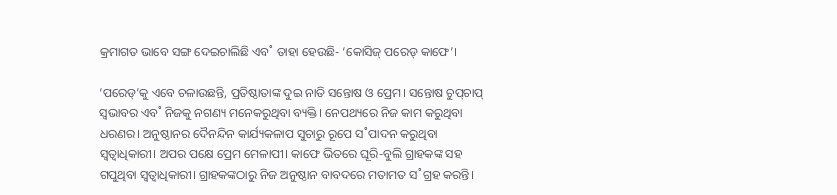କ୍ରମାଗତ ଭାବେ ସଙ୍ଗ ଦେଇଚାଲିଛି ଏବ˚ ତାହା ହେଉଛି- ‘କୋସିଜ୍‌ ପରେଡ୍‌ କାଫେ’।

‘ପରେଡ୍‌’କୁ ଏବେ ଚଳାଉଛନ୍ତି, ପ୍ରତିଷ୍ଠାତାଙ୍କ ଦୁଇ ନାତି ସନ୍ତୋଷ ଓ ପ୍ରେମ। ସନ୍ତୋଷ ଚୁପ୍‌ଚାପ୍‌ ସ୍ବଭାବର ଏବ˚ ନିଜକୁ ନଗଣ୍ୟ ମନେକରୁଥିବା ବ୍ୟକ୍ତି। ନେପଥ୍ୟରେ ନିଜ କାମ କରୁଥିବା ଧରଣର। ଅନୁଷ୍ଠାନର ଦୈନନ୍ଦିନ କାର୍ଯ୍ୟକଳାପ ସୁଚାରୁ ରୂପେ ସ˚ପାଦନ କରୁଥିବା ସ୍ବତ୍ବାଧିକାରୀ। ଅପର ପକ୍ଷେ ପ୍ରେମ ମେଳାପୀ। କାଫେ ଭିତରେ ଘୂରି-ବୁଲି ଗ୍ରାହକଙ୍କ ସହ ଗପୁଥିବା ସ୍ବତ୍ବାଧିକାରୀ। ଗ୍ରାହକଙ୍କଠାରୁ ନିଜ ଅନୁଷ୍ଠାନ ବାବଦରେ ମତାମତ ସ˚ଗ୍ରହ କରନ୍ତି।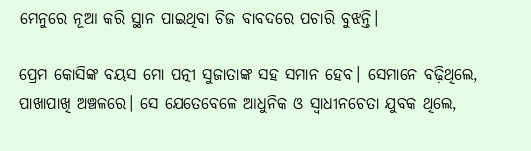ମେନୁରେ ନୂଆ କରି ସ୍ଥାନ ପାଇଥିବା ଚିଜ ବାବଦରେ ପଚାରି ବୁଝନ୍ତି।

ପ୍ରେମ କୋସିଙ୍କ ବୟସ ମୋ ପତ୍ନୀ ସୁଜାତାଙ୍କ ସହ ସମାନ ହେବ। ସେମାନେ ବଢ଼ିଥିଲେ, ପାଖାପାଖି ଅଞ୍ଚଳରେ। ସେ ଯେତେବେଳେ ଆଧୁନିକ ଓ ସ୍ବାଧୀନଚେତା ଯୁବକ ଥିଲେ,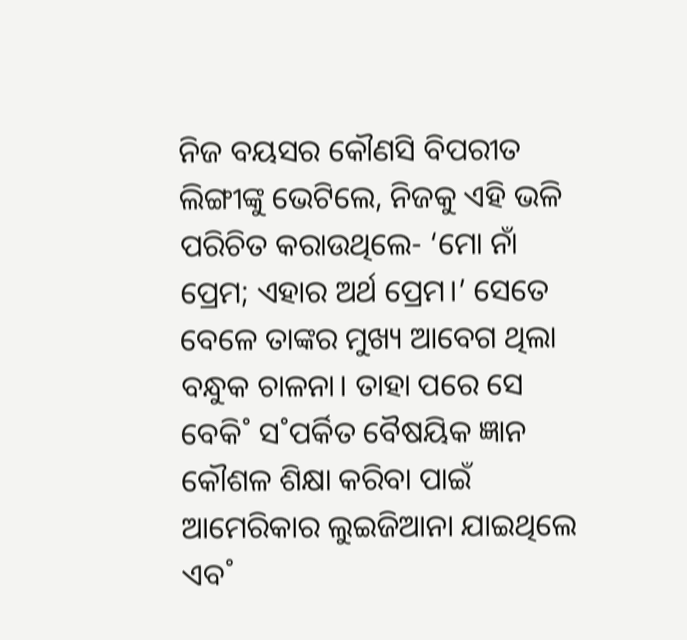ନିଜ ବୟସର କୌଣସି ବିପରୀତ ଲିଙ୍ଗୀଙ୍କୁ ଭେଟିଲେ, ନିଜକୁ ଏହି ଭଳି ପରିଚିତ କରାଉଥିଲେ- ‘ମୋ ନାଁ ପ୍ରେମ; ଏହାର ଅର୍ଥ ପ୍ରେମ।’ ସେତେ ବେଳେ ତାଙ୍କର ମୁଖ୍ୟ ଆବେଗ ଥିଲା ବନ୍ଧୁକ ଚାଳନା। ତାହା ପରେ ସେ ବେକି˚ ସ˚ପର୍କିତ ବୈଷୟିକ ଜ୍ଞାନ କୌଶଳ ଶିକ୍ଷା କରିବା ପାଇଁ ଆମେରିକାର ଲୁଇଜିଆନା ଯାଇଥିଲେ ଏବ˚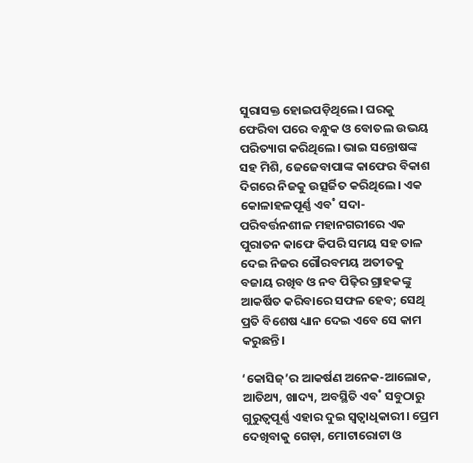ସୁରାସକ୍ତ ହୋଇପଡ଼ିଥିଲେ। ଘରକୁ ଫେରିବା ପରେ ବନ୍ଧୁକ ଓ ବୋତଲ ଉଭୟ ପରିତ୍ୟାଗ କରିଥିଲେ। ଭାଇ ସନ୍ତୋଷଙ୍କ ସହ ମିଶି, ଜେଜେବାପାଙ୍କ କାଫେର ବିକାଶ ଦିଗରେ ନିଜକୁ ଉତ୍ସର୍ଜିତ କରିଥିଲେ। ଏକ କୋଳାହଳପୂର୍ଣ୍ଣ ଏବ˚ ସଦା-ପରିବର୍ତ୍ତନଶୀଳ ମହାନଗରୀରେ ଏକ ପୁରାତନ କାଫେ କିପରି ସମୟ ସହ ତାଳ ଦେଇ ନିଜର ଗୌରବମୟ ଅତୀତକୁ ବଜାୟ ରଖିବ ଓ ନବ ପିଢ଼ିର ଗ୍ରାହକଙ୍କୁ ଆକର୍ଷିତ କରିବାରେ ସଫଳ ହେବ; ସେଥି ପ୍ରତି ବିଶେଷ ଧ୍ୟାନ ଦେଇ ଏବେ ସେ କାମ କରୁଛନ୍ତି।

‘କୋସିଜ୍‌’ର ଆକର୍ଷଣ ଅନେକ-ଆଲୋକ, ଆତିଥ୍ୟ, ଖାଦ୍ୟ, ଅବସ୍ଥିତି ଏବ˚ ସବୁଠାରୁ ଗୁରୁତ୍ବପୂର୍ଣ୍ଣ ଏହାର ଦୁଇ ସ୍ବତ୍ବାଧିକାରୀ। ପ୍ରେମ ଦେଖିବାକୁ ଗେଡ଼ା, ମୋଟାରୋଟା ଓ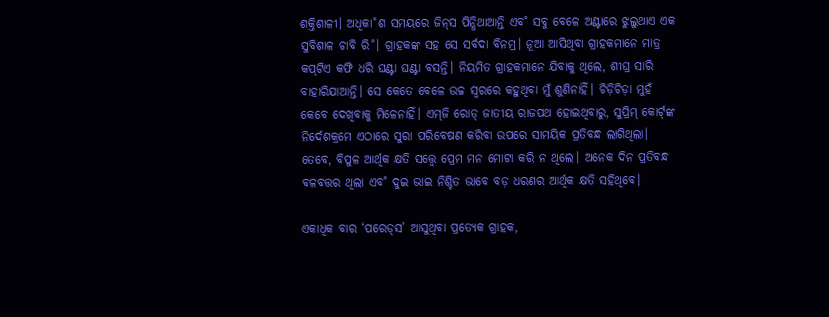ଶକ୍ତିଶାଳୀ। ଅଧିକା˚ଶ ସମୟରେ ଜିନ୍‌ସ ପିନ୍ଧିଥାଆନ୍ତି ଏବ˚ ସବୁ ବେଳେ ଅଣ୍ଟାରେ ଝୁଲୁଥାଏ ଏକ ସୁବିଶାଳ ଚାବି ରି˚। ଗ୍ରାହକଙ୍କ ସହ ସେ ସର୍ବଦା ବିନମ୍ର। ନୂଆ ଆସିଥିବା ଗ୍ରାହକମାନେ ମାତ୍ର କପ୍‌ଟିଏ କଫି ଧରି ଘଣ୍ଟା ଘଣ୍ଟା ବସନ୍ତି। ନିୟମିତ ଗ୍ରାହକମାନେ ଯିବାକୁ ଥିଲେ, ଶୀଘ୍ର ସାରି ବାହାରିଯାଆନ୍ତି। ସେ କେତେ ବେଳେ ଉଚ୍ଚ ସ୍ବରରେ କହୁଥିବା ମୁଁ ଶୁଣିନାହିଁ। ଚିଡ଼ିଚିଡ଼ା ମୁହଁ କେବେ ଦେଖିବାକୁ ମିଳେନାହିଁ। ଏମ୍‌ଜି ରୋଡ୍‌ ଜାତୀୟ ରାଜପଥ ହୋଇଥିବାରୁ, ସୁପ୍ରିମ୍‌ କୋର୍ଟ‌୍‌ଙ୍କ ନିର୍ଦେଶକ୍ରମେ ଏଠାରେ ସୁରା ପରିବେଷଣ କରିବା ଉପରେ ସାମୟିକ ପ୍ରତିବନ୍ଧ ଲାଗିଥିଲା। ତେବେ, ବିପୁଳ ଆର୍ଥିକ କ୍ଷତି ସତ୍ତ୍ବେ ପ୍ରେମ ମନ ମୋଟା କରି ନ ଥିଲେ। ଅନେକ ଦିନ ପ୍ରତିବନ୍ଧ ବଳବତ୍ତର ଥିଲା ଏବ˚ ଦୁଇ ଭାଇ ନିଶ୍ଚିତ ଭାବେ ବଡ଼ ଧରଣର ଆର୍ଥିକ କ୍ଷତି ସହିଥିବେ।

ଏକାଧିକ ବାର ‘ପରେଡ୍‌ସ’ ଆସୁଥିବା ପ୍ରତ୍ୟେକ ଗ୍ରାହକ,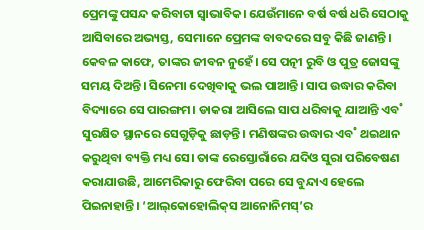ପ୍ରେମଙ୍କୁ ପସନ୍ଦ କରିବାଟା ସ୍ବାଭାବିକ। ଯେଉଁମାନେ ବର୍ଷ ବର୍ଷ ଧରି ସେଠାକୁ ଆସିବାରେ ଅଭ୍ୟସ୍ତ, ସେମାନେ ପ୍ରେମଙ୍କ ବାବଦରେ ସବୁ କିଛି ଜାଣନ୍ତି। କେବଳ କାଫେ, ତାଙ୍କର ଜୀବନ ନୁହେଁ। ସେ ପତ୍ନୀ ରୁବି ଓ ପୁତ୍ର ଜୋସଙ୍କୁ ସମୟ ଦିଅନ୍ତି। ସିନେମା ଦେଖିବାକୁ ଭଲ ପାଆନ୍ତି। ସାପ ଉଦ୍ଧାର କରିବା ବିଦ୍ୟାରେ ସେ ପାରଙ୍ଗମ। ଡାକରା ଆସିଲେ ସାପ ଧରିବାକୁ ଯାଆନ୍ତି ଏବ˚ ସୁରକ୍ଷିତ ସ୍ଥାନରେ ସେଗୁଡ଼ିକୁ ଛାଡ଼ନ୍ତି। ମଣିଷଙ୍କର ଉଦ୍ଧାର ଏବ˚ ଥଇଥାନ କରୁଥିବା ବ୍ୟକ୍ତି ମଧ୍ୟ ସେ। ତାଙ୍କ ରେସ୍ତୋରାଁରେ ଯଦିଓ ସୁରା ପରିବେଷଣ କରାଯାଉଛି, ଆମେରିକାରୁ ଫେରିବା ପରେ ସେ ବୁନ୍ଦାଏ ହେଲେ ପିଇନାହାନ୍ତି। ‘ଆଲ୍‌କୋହୋଲିକ୍‌ସ ଆନୋନିମସ୍‌’ର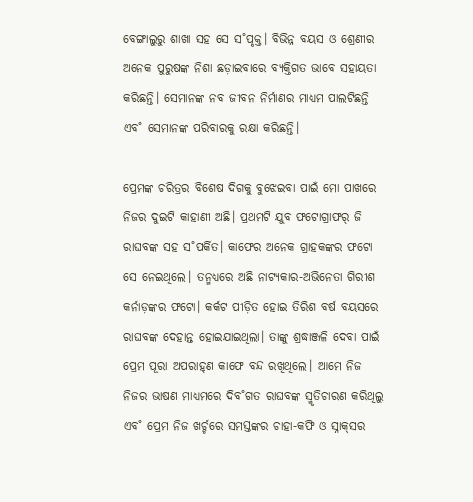ବେଙ୍ଗାଲୁରୁ ଶାଖା ସହ ସେ ସ˚ପୃକ୍ତ। ବିଭିନ୍ନ ବୟସ ଓ ଶ୍ରେଣୀର ଅନେକ ପୁରୁଷଙ୍କ ନିଶା ଛଡ଼ାଇବାରେ ବ୍ୟକ୍ତିଗତ ଭାବେ ସହାୟତା କରିଛନ୍ତି। ସେମାନଙ୍କ ନବ ଜୀବନ ନିର୍ମାଣର ମାଧ୍ୟମ ପାଲଟିଛନ୍ତି ଏବ˚ ସେମାନଙ୍କ ପରିବାରକୁ ରକ୍ଷା କରିଛନ୍ତି।

ପ୍ରେମଙ୍କ ଚରିତ୍ରର ବିଶେଷ ଦିଗକୁ ବୁଝେଇବା ପାଇଁ ମୋ ପାଖରେ ନିଜର ଦୁଇଟି କାହାଣୀ ଅଛି। ପ୍ରଥମଟି ଯୁବ ଫଟୋଗ୍ରାଫର‌୍‌ ଜି ରାଘବଙ୍କ ସହ ସ˚ପର୍କିତ। କାଫେର ଅନେକ ଗ୍ରାହକଙ୍କର ଫଟୋ ସେ ନେଇଥିଲେ। ତନ୍ମଧ୍ୟରେ ଅଛି ନାଟ୍ୟକାର-ଅଭିନେତା ଗିରୀଶ କର୍ନାଡ଼ଙ୍କର ଫଟୋ। କର୍କଟ ପୀଡ଼ିତ ହୋଇ ତିରିଶ ବର୍ଷ ବୟସରେ ରାଘବଙ୍କ ଦେହାନ୍ତ ହୋଇଯାଇଥିଲା। ତାଙ୍କୁ ଶ୍ରଦ୍ଧାଞ୍ଜଳି ଦେବା ପାଇଁ ପ୍ରେମ ପୂରା ଅପରାହ୍‌ଣ କାଫେ ବନ୍ଦ ରଖିଥିଲେ। ଆମେ ନିଜ ନିଜର ଭାଷଣ ମାଧ୍ୟମରେ ଦିବ˚ଗତ ରାଘବଙ୍କ ସ୍ମୃତିଚାରଣ କରିଥିଲୁ ଏବ˚ ପ୍ରେମ ନିଜ ଖର୍ଚ୍ଚରେ ସମସ୍ତଙ୍କର ଚାହା-କଫି ଓ ସ୍ନାକ୍‌ସର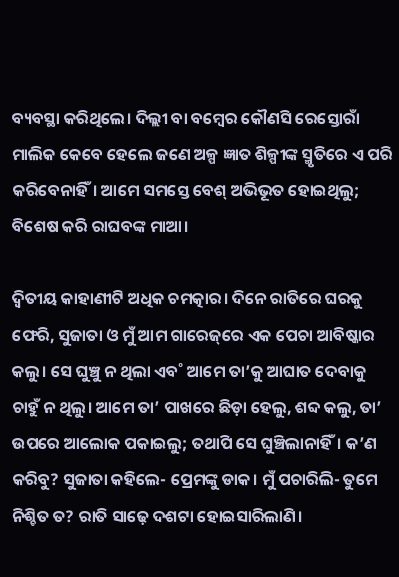ବ୍ୟବସ୍ଥା କରିଥିଲେ। ଦିଲ୍ଲୀ ବା ବମ୍ବେର କୌଣସି ରେସ୍ତୋରାଁ ମାଲିକ କେବେ ହେଲେ ଜଣେ ଅଳ୍ପ ଜ୍ଞାତ ଶିଳ୍ପୀଙ୍କ ସ୍ମୃତିରେ ଏ ପରି କରିବେନାହିଁ। ଆମେ ସମସ୍ତେ ବେଶ୍‌ ଅଭିଭୂତ ହୋଇଥିଲୁ; ବିଶେଷ କରି ରାଘବଙ୍କ ମାଆ।

ଦ୍ବିତୀୟ କାହାଣୀଟି ଅଧିକ ଚମତ୍କାର। ଦିନେ ରାତିରେ ଘରକୁ ଫେରି, ସୁଜାତା ଓ ମୁଁ ଆମ ଗାରେଜ୍‌ରେ ଏକ ପେଚା ଆବିଷ୍କାର କଲୁ। ସେ ଘୁଞ୍ଚୁ ନ ଥିଲା ଏବ˚ ଆମେ ତା’କୁ ଆଘାତ ଦେବାକୁ ଚାହୁଁ ନ ଥିଲୁ। ଆମେ ତା’ ପାଖରେ ଛିଡ଼ା ହେଲୁ, ଶବ୍ଦ କଲୁ, ତା’ ଉପରେ ଆଲୋକ ପକାଇଲୁ; ତଥାପି ସେ ଘୁଞ୍ଚିଲାନାହିଁ। କ’ଣ କରିବୁ? ସୁଜାତା କହିଲେ- ପ୍ରେମଙ୍କୁ ଡାକ। ମୁଁ ପଚାରିଲି- ତୁମେ ନିଶ୍ଚିତ ତ? ରାତି ସାଢ଼େ ଦଶଟା ହୋଇସାରିଲାଣି।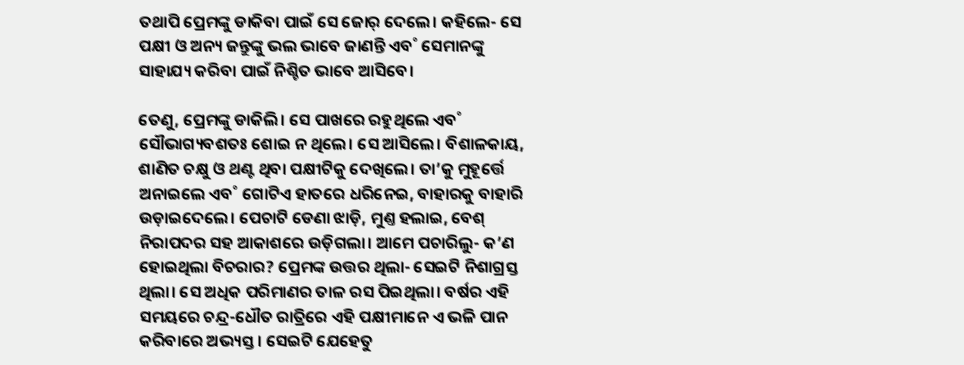ତଥାପି ପ୍ରେମଙ୍କୁ ଡାକିବା ପାଇଁ ସେ ଜୋର‌୍‌ ଦେଲେ। କହିଲେ- ସେ ପକ୍ଷୀ ଓ ଅନ୍ୟ ଜନ୍ତୁଙ୍କୁ ଭଲ ଭାବେ ଜାଣନ୍ତି ଏବ˚ ସେମାନଙ୍କୁ ସାହାଯ୍ୟ କରିବା ପାଇଁ ନିଶ୍ଚିତ ଭାବେ ଆସିବେ।

ତେଣୁ, ପ୍ରେମଙ୍କୁ ଡାକିଲି। ସେ ପାଖରେ ରହୁଥିଲେ ଏବ˚ ସୌଭାଗ୍ୟବଶତଃ ଶୋଇ ନ ଥିଲେ। ସେ ଆସିଲେ। ବିଶାଳକାୟ, ଶାଣିତ ଚକ୍ଷୁ ଓ ଥଣ୍ଟ ଥିବା ପକ୍ଷୀଟିକୁ ଦେଖିଲେ। ତା’କୁ ମୁହୂର୍ତ୍ତେ ଅନାଇଲେ ଏବ˚ ଗୋଟିଏ ହାତରେ ଧରିନେଇ, ବାହାରକୁ ବାହାରି ଉଡ଼ାଇଦେଲେ। ପେଚାଟି ଡେଣା ଝାଡ଼ି, ମୁଣ୍ତ ହଲାଇ, ବେଶ୍‌ ନିରାପଦର ସହ ଆକାଶରେ ଉଡ଼ିଗଲା। ଆମେ ପଚାରିଲୁ- କ’ଣ ହୋଇଥିଲା ବିଚରାର? ପ୍ରେମଙ୍କ ଉତ୍ତର ଥିଲା- ସେଇଟି ନିଶାଗ୍ରସ୍ତ ଥିଲା। ସେ ଅଧିକ ପରିମାଣର ତାଳ ରସ ପିଇଥିଲା। ବର୍ଷର ଏହି ସମୟରେ ଚନ୍ଦ୍ର-ଧୌତ ରାତ୍ରିରେ ଏହି ପକ୍ଷୀମାନେ ଏ ଭଳି ପାନ କରିବାରେ ଅଭ୍ୟସ୍ତ। ସେଇଟି ଯେହେତୁ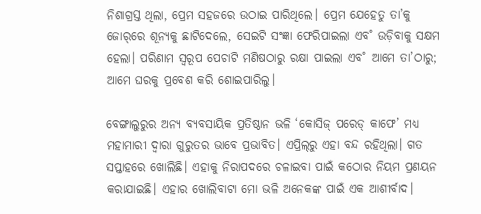ନିଶାଗ୍ରସ୍ତ ଥିଲା, ପ୍ରେମ ସହଜରେ ଉଠାଇ ପାରିଥିଲେ। ପ୍ରେମ ଯେହେତୁ ତା’କୁ ଜୋର‌୍‌ରେ ଶୂନ୍ୟକୁ ଛାଟିଦେଲେ, ସେଇଟି ସଂଜ୍ଞା ଫେରିପାଇଲା ଏବ˚ ଉଡ଼ିବାକୁ ସକ୍ଷମ ହେଲା। ପରିଣାମ ସ୍ବରୂପ ପେଚାଟି ମଣିଷଠାରୁ ରକ୍ଷା ପାଇଲା ଏବ˚ ଆମେ ତା’ଠାରୁ; ଆମେ ଘରକୁ ପ୍ରବେଶ କରି ଶୋଇପାରିଲୁ।

ବେଙ୍ଗାଲୁରୁର ଅନ୍ୟ ବ୍ୟବସାୟିକ ପ୍ରତିଷ୍ଠାନ ଭଳି ‘କୋସିଜ୍‌ ପରେଡ୍‌ କାଫେ’ ମଧ୍ୟ ମହାମାରୀ ଦ୍ବାରା ଗୁରୁତର ଭାବେ ପ୍ରଭାବିତ। ଏପ୍ରିଲ୍‌ରୁ ଏହା ବନ୍ଦ ରହିଥିଲା। ଗତ ସପ୍ତାହରେ ଖୋଲିଛି। ଏହାକୁ ନିରାପଦରେ ଚଳାଇବା ପାଇଁ କଠୋର ନିୟମ ପ୍ରଣୟନ କରାଯାଇଛି। ଏହାର ଖୋଲିବାଟା ମୋ ଭଳି ଅନେକଙ୍କ ପାଇଁ ଏକ ଆଶୀର୍ବାଦ।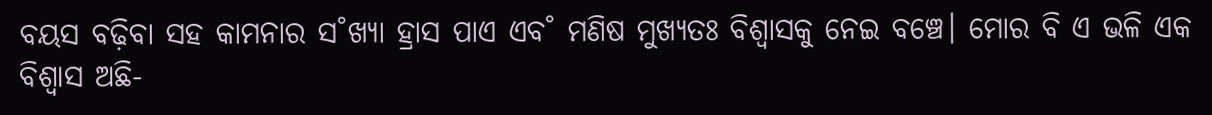ବୟସ ବଢ଼ିବା ସହ କାମନାର ସ˚ଖ୍ୟା ହ୍ରାସ ପାଏ ଏବ˚ ମଣିଷ ମୁଖ୍ୟତଃ ବିଶ୍ବାସକୁ ନେଇ ବଞ୍ଚେ। ମୋର ବି ଏ ଭଳି ଏକ ବିଶ୍ବାସ ଅଛି-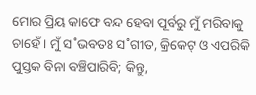ମୋର ପ୍ରିୟ କାଫେ ବନ୍ଦ ହେବା ପୂର୍ବରୁ ମୁଁ ମରିବାକୁ ଚାହେଁ। ମୁଁ ସ˚ଭବତଃ ସ˚ଗୀତ, କ୍ରିକେଟ୍‌ ଓ ଏପରିକି ପୁସ୍ତକ ବିନା ବଞ୍ଚିପାରିବି; କିନ୍ତୁ,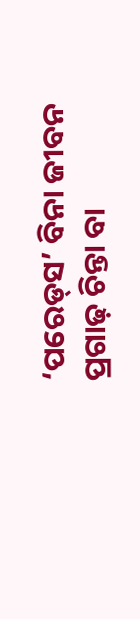‘ପରେଡ୍‌ସ’ ବିନା ଜୀବନ ପ୍ରଗାଢ଼ ଚିନ୍ତା ବା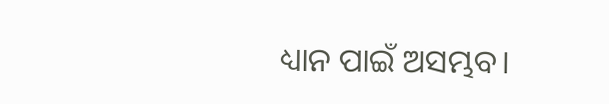ଧ୍ୟାନ ପାଇଁ ଅସମ୍ଭବ।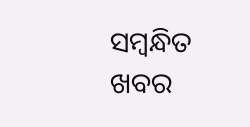ସମ୍ବନ୍ଧିତ ଖବର